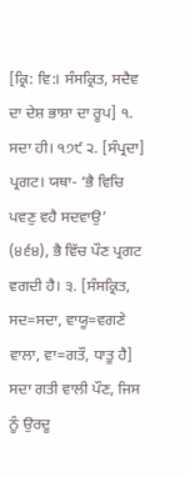[ਕ੍ਰਿ: ਵਿ:। ਸੰਸਕ੍ਰਿਤ, ਸਦੈਵ ਦਾ ਦੇਸ਼ ਭਾਸ਼ਾ ਦਾ ਰੂਪ] ੧. ਸਦਾ ਹੀ। ੧੭੯ ੨. [ਸੰਪ੍ਰਦਾ] ਪ੍ਰਗਟ। ਯਥਾ- ‘ਭੈ ਵਿਚਿ ਪਵਣੁ ਵਹੈ ਸਦਵਾਉ’ (੪੬੪), ਭੈ ਵਿੱਚ ਪੌਣ ਪ੍ਰਗਟ ਵਗਦੀ ਹੈ। ੩. [ਸੰਸਕ੍ਰਿਤ, ਸਦ=ਸਦਾ, ਵਾਯੂ=ਵਗਣੇ ਵਾਲਾ, ਵਾ=ਗਤੌ, ਧਾਤੂ ਹੈ] ਸਦਾ ਗਤੀ ਵਾਲੀ ਪੌਣ, ਜਿਸ ਨੂੰ ਉਰਦੂ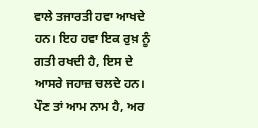ਵਾਲੇ ਤਜਾਰਤੀ ਹਵਾ ਆਖਦੇ ਹਨ। ਇਹ ਹਵਾ ਇਕ ਰੁਖ਼ ਨੂੰ ਗਤੀ ਰਖਦੀ ਹੈ, ਇਸ ਦੇ ਆਸਰੇ ਜਹਾਜ਼ ਚਲਦੇ ਹਨ। ਪੌਣ ਤਾਂ ਆਮ ਨਾਮ ਹੈ, ਅਰ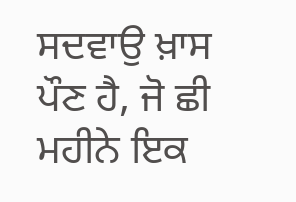ਸਦਵਾਉ ਖ਼ਾਸ ਪੌਣ ਹੈ, ਜੋ ਛੀ ਮਹੀਨੇ ਇਕ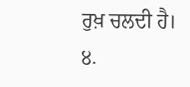ਰੁਖ਼ ਚਲਦੀ ਹੈ। ੪.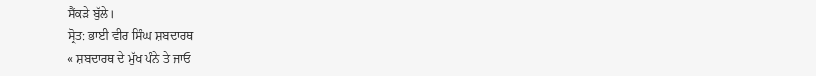ਸੈਂਕੜੇ ਬੁੱਲੇ।
ਸ੍ਰੋਤ: ਭਾਈ ਵੀਰ ਸਿੰਘ ਸ਼ਬਦਾਰਥ
« ਸ਼ਬਦਾਰਥ ਦੇ ਮੁੱਖ ਪੰਨੇ ਤੇ ਜਾਓ